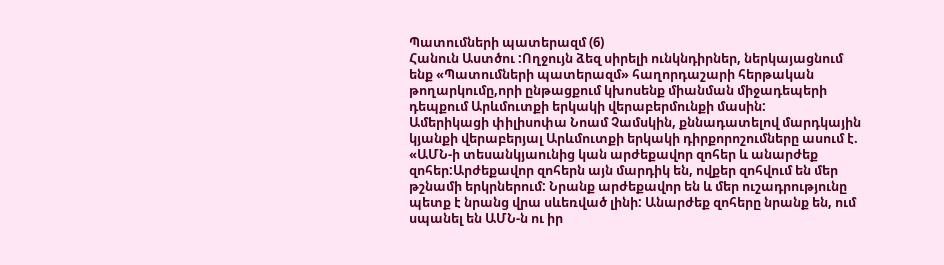Պատումների պատերազմ (6)
Հանուն Աստծու :Ողջույն ձեզ սիրելի ունկնդիրներ, ներկայացնում ենք «Պատումների պատերազմ» հաղորդաշարի հերթական թողարկումը,որի ընթացքում կխոսենք միանման միջադեպերի դեպքում Արևմուտքի երկակի վերաբերմունքի մասին:
Ամերիկացի փիլիսոփա Նոամ Չամսկին, քննադատելով մարդկային կյանքի վերաբերյալ Արևմուտքի երկակի դիրքորոշումները ասում է. «ԱՄՆ-ի տեսանկյաունից կան արժեքավոր զոհեր և անարժեք զոհեր:Արժեքավոր զոհերն այն մարդիկ են, ովքեր զոհվում են մեր թշնամի երկրներում: Նրանք արժեքավոր են և մեր ուշադրությունը պետք է նրանց վրա սևեռված լինի: Անարժեք զոհերը նրանք են, ում սպանել են ԱՄՆ-ն ու իր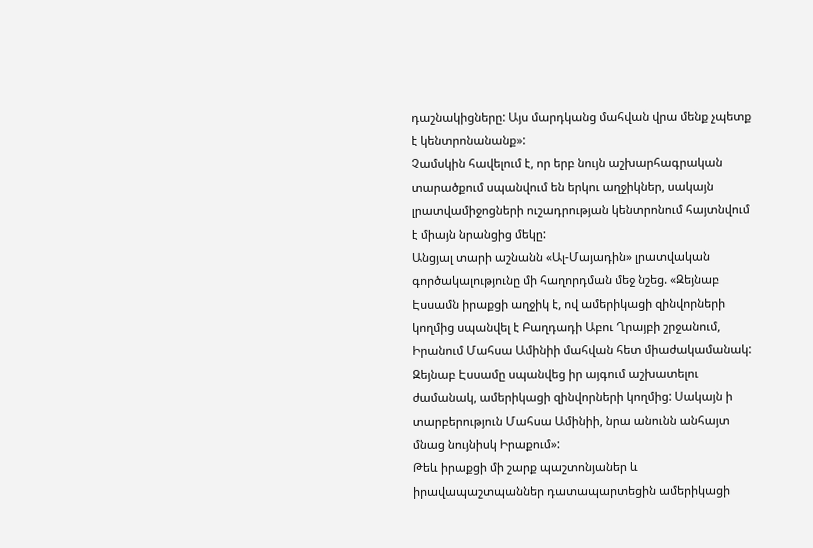դաշնակիցները: Այս մարդկանց մահվան վրա մենք չպետք է կենտրոնանանք»:
Չամսկին հավելում է, որ երբ նույն աշխարհագրական տարածքում սպանվում են երկու աղջիկներ, սակայն լրատվամիջոցների ուշադրության կենտրոնում հայտնվում է միայն նրանցից մեկը:
Անցյալ տարի աշնանն «Ալ-Մայադին» լրատվական գործակալությունը մի հաղորդման մեջ նշեց. «Զեյնաբ Էսսամն իրաքցի աղջիկ է, ով ամերիկացի զինվորների կողմից սպանվել է Բաղդադի Աբու Ղրայբի շրջանում, Իրանում Մահսա Ամինիի մահվան հետ միաժակամանակ: Զեյնաբ Էսսամը սպանվեց իր այգում աշխատելու ժամանակ, ամերիկացի զինվորների կողմից: Սակայն ի տարբերություն Մահսա Ամինիի, նրա անունն անհայտ մնաց նույնիսկ Իրաքում»:
Թեև իրաքցի մի շարք պաշտոնյաներ և իրավապաշտպաններ դատապարտեցին ամերիկացի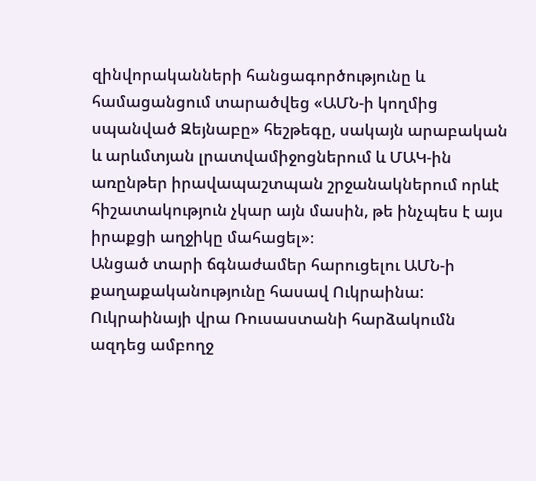զինվորականների հանցագործությունը և համացանցում տարածվեց «ԱՄՆ-ի կողմից սպանված Զեյնաբը» հեշթեգը, սակայն արաբական և արևմտյան լրատվամիջոցներում և ՄԱԿ-ին առընթեր իրավապաշտպան շրջանակներում որևէ հիշատակություն չկար այն մասին, թե ինչպես է այս իրաքցի աղջիկը մահացել»։
Անցած տարի ճգնաժամեր հարուցելու ԱՄՆ-ի քաղաքականությունը հասավ Ուկրաինա: Ուկրաինայի վրա Ռուսաստանի հարձակումն ազդեց ամբողջ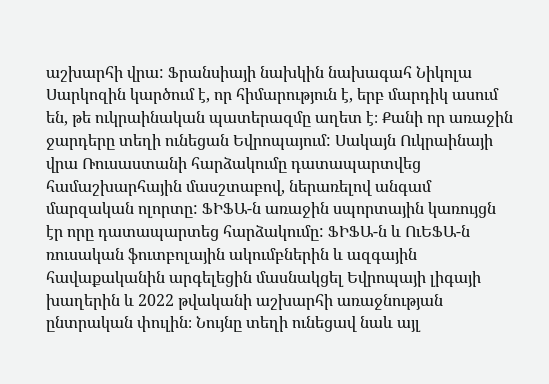աշխարհի վրա: Ֆրանսիայի նախկին նախագահ Նիկոլա Սարկոզին կարծում է, որ հիմարություն է, երբ մարդիկ ասում են, թե ուկրաինական պատերազմը աղետ է։ Քանի որ առաջին ջարդերը տեղի ունեցան Եվրոպայում: Սակայն Ուկրաինայի վրա Ռուսաստանի հարձակումը դատապարտվեց համաշխարհային մասշտաբով, ներառելով անգամ մարզական ոլորտը: ՖԻՖԱ-ն առաջին սպորտային կառույցն էր որը դատապարտեց հարձակումը: ՖԻՖԱ-ն և ՈւԵՖԱ-ն ռուսական ֆուտբոլային ակումբներին և ազգային հավաքականին արգելեցին մասնակցել Եվրոպայի լիգայի խաղերին և 2022 թվականի աշխարհի առաջնության ընտրական փուլին։ Նույնը տեղի ունեցավ նաև այլ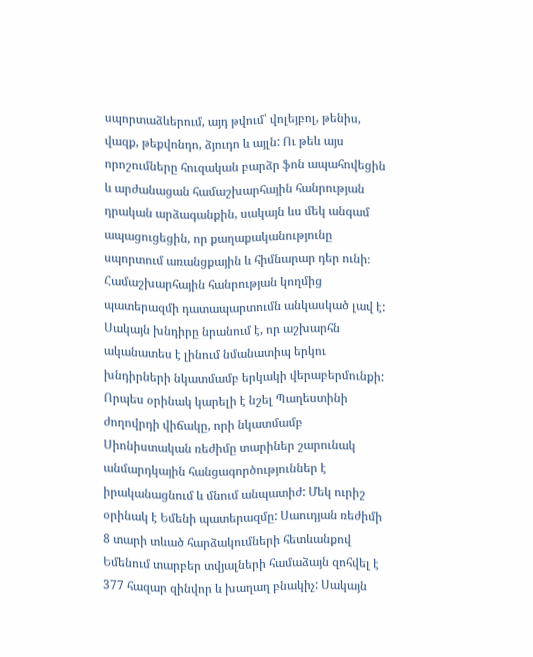սպորտաձևերում, այդ թվում՝ վոլեյբոլ, թենիս, վազք, թեքվոնդո, ձյուդո և այլն: Ու թեև այս որոշումները հուզական բարձր ֆոն ապահովեցին և արժանացան համաշխարհային հանրության դրական արձագանքին, սակայն ևս մեկ անգամ ապացուցեցին, որ քաղաքականությունը սպորտում առանցքային և հիմնարար դեր ունի։
Համաշխարհային հանրության կողմից պատերազմի դատապարտումն անկասկած լավ է: Սակայն խնդիրը նրանում է, որ աշխարհն ականատես է լինում նմանատիպ երկու խնդիրների նկատմամբ երկակի վերաբերմունքի: Որպես օրինակ կարելի է նշել Պաղեստինի ժողովրդի վիճակը, որի նկատմամբ Սիոնիստական ռեժիմը տարիներ շարունակ անմարդկային հանցագործություններ է իրականացնում և մնում անպատիժ: Մեկ ուրիշ օրինակ է Եմենի պատերազմը: Սաուդյան ռեժիմի 8 տարի տևած հարձակումների հետևանքով Եմենում տարբեր տվյալների համաձայն զոհվել է 377 հազար զինվոր և խաղաղ բնակիչ: Սակայն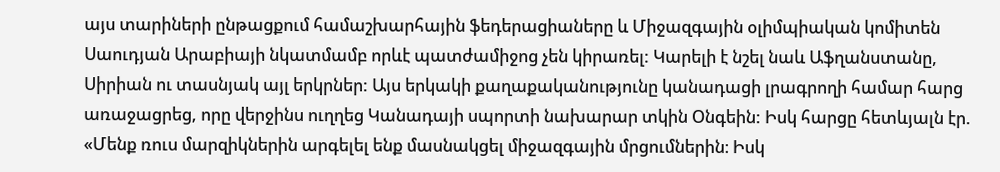այս տարիների ընթացքում համաշխարհային ֆեդերացիաները և Միջազգային օլիմպիական կոմիտեն Սաուդյան Արաբիայի նկատմամբ որևէ պատժամիջոց չեն կիրառել: Կարելի է նշել նաև Աֆղանստանը, Սիրիան ու տասնյակ այլ երկրներ: Այս երկակի քաղաքականությունը կանադացի լրագրողի համար հարց առաջացրեց, որը վերջինս ուղղեց Կանադայի սպորտի նախարար տկին Օնգեին: Իսկ հարցը հետևյալն էր. «Մենք ռուս մարզիկներին արգելել ենք մասնակցել միջազգային մրցումներին։ Իսկ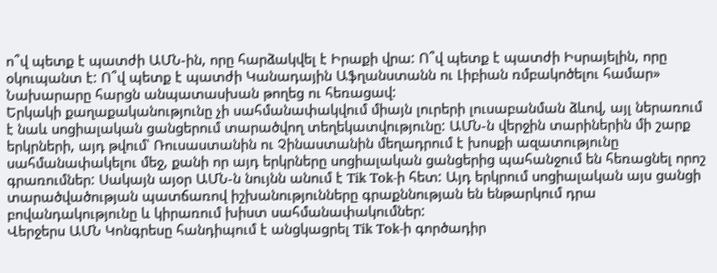ո՞վ պետք է պատժի ԱՄՆ-ին, որը հարձակվել է Իրաքի վրա: Ո՞վ պետք է պատժի Իսրայելին, որը օկուպանտ է: Ո՞վ պետք է պատժի Կանադային Աֆղանստանն ու Լիբիան ռմբակոծելու համար» Նախարարը հարցն անպատասխան թողեց ու հեռացավ:
Երկակի քաղաքականությունը չի սահմանափակվում միայն լուրերի լուսաբանման ձևով, այլ ներառում է նաև սոցիալական ցանցերում տարածվող տեղեկատվությունը: ԱՄՆ-ն վերջին տարիներին մի շարք երկրների, այդ թվում՝ Ռուսաստանին ու Չինաստանին մեղադրում է խոսքի ազատությունը սահմանափակելու մեջ, քանի որ այդ երկրները սոցիալական ցանցերից պահանջում են հեռացնել որոշ գրառումներ: Սակայն այօր ԱՄՆ-ն նույնն անում է Tik Tok-ի հետ: Այդ երկրում սոցիալական այս ցանցի տարածվածության պատճառով իշխանությունները գրաքննության են ենթարկում դրա բովանդակությունը և կիրառում խիստ սահմանափակումներ:
Վերջերս ԱՄՆ Կոնգրեսը հանդիպում է անցկացրել Tik Tok-ի գործադիր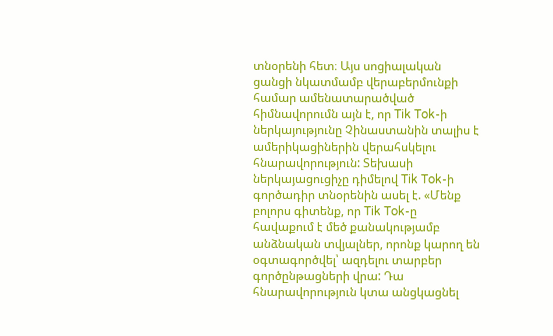տնօրենի հետ։ Այս սոցիալական ցանցի նկատմամբ վերաբերմունքի համար ամենատարածված հիմնավորումն այն է, որ Tik Tok-ի ներկայությունը Չինաստանին տալիս է ամերիկացիներին վերահսկելու հնարավորություն: Տեխասի ներկայացուցիչը դիմելով Tik Tok-ի գործադիր տնօրենին ասել է. «Մենք բոլորս գիտենք, որ Tik Tok-ը հավաքում է մեծ քանակությամբ անձնական տվյալներ, որոնք կարող են օգտագործվել՝ ազդելու տարբեր գործընթացների վրա: Դա հնարավորություն կտա անցկացնել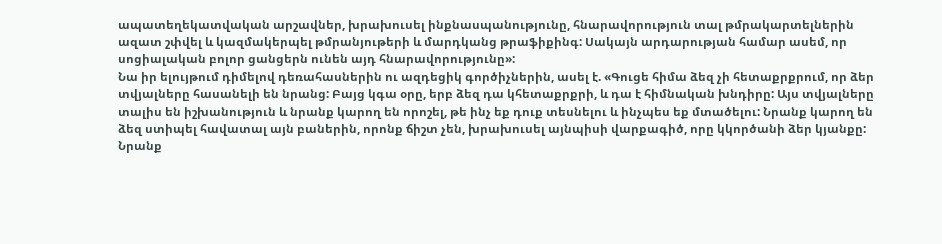ապատեղեկատվական արշավներ, խրախուսել ինքնասպանությունը, հնարավորություն տալ թմրակարտելներին ազատ շփվել և կազմակերպել թմրանյութերի և մարդկանց թրաֆիքինգ: Սակայն արդարության համար ասեմ, որ սոցիալական բոլոր ցանցերն ունեն այդ հնարավորությունը»:
Նա իր ելույթում դիմելով դեռահասներին ու ազդեցիկ գործիչներին, ասել է. «Գուցե հիմա ձեզ չի հետաքրքրում, որ ձեր տվյալները հասանելի են նրանց: Բայց կգա օրը, երբ ձեզ դա կհետաքրքրի, և դա է հիմնական խնդիրը: Այս տվյալները տալիս են իշխանություն և նրանք կարող են որոշել, թե ինչ եք դուք տեսնելու և ինչպես եք մտածելու: Նրանք կարող են ձեզ ստիպել հավատալ այն բաներին, որոնք ճիշտ չեն, խրախուսել այնպիսի վարքագիծ, որը կկործանի ձեր կյանքը: Նրանք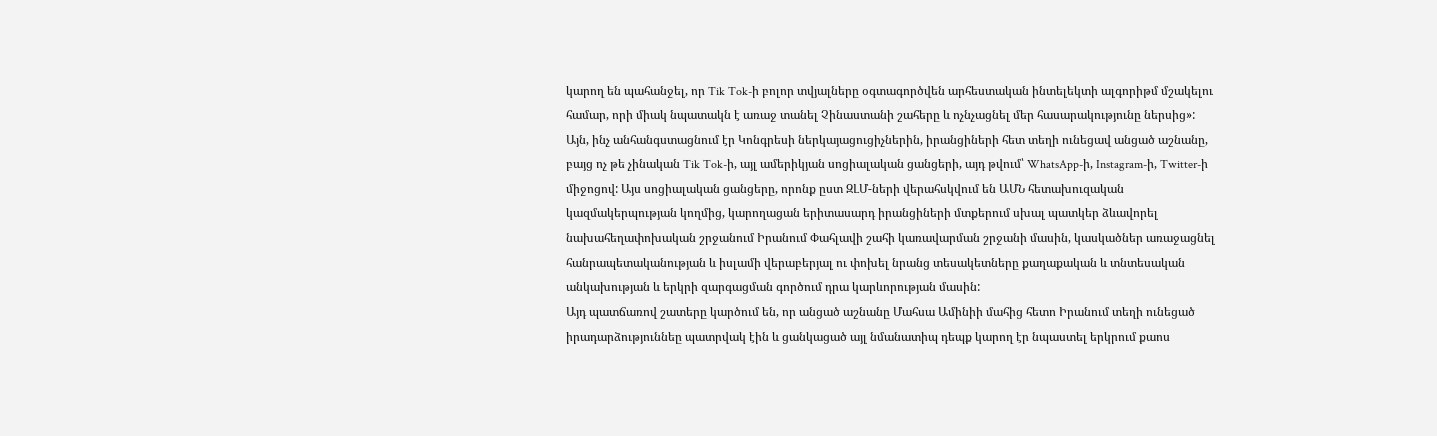կարող են պահանջել, որ Tik Tok-ի բոլոր տվյալները օգտագործվեն արհեստական ինտելեկտի ալգորիթմ մշակելու համար, որի միակ նպատակն է առաջ տանել Չինաստանի շահերը և ոչնչացնել մեր հասարակությունը ներսից»:
Այն, ինչ անհանգստացնում էր Կոնգրեսի ներկայացուցիչներին, իրանցիների հետ տեղի ունեցավ անցած աշնանը, բայց ոչ թե չինական Tik Tok-ի, այլ ամերիկյան սոցիալական ցանցերի, այդ թվում՝ WhatsApp-ի, Instagram-ի, Twitter-ի միջոցով: Այս սոցիալական ցանցերը, որոնք ըստ ԶԼՄ-ների վերահսկվում են ԱՄՆ հետախուզական կազմակերպության կողմից, կարողացան երիտասարդ իրանցիների մտքերում սխալ պատկեր ձևավորել նախահեղափոխական շրջանում Իրանում Փահլավի շահի կառավարման շրջանի մասին, կասկածներ առաջացնել հանրապետականության և իսլամի վերաբերյալ ու փոխել նրանց տեսակետները քաղաքական և տնտեսական անկախության և երկրի զարգացման գործում դրա կարևորության մասին:
Այդ պատճառով շատերը կարծում են, որ անցած աշնանը Մահսա Ամինիի մահից հետո Իրանում տեղի ունեցած իրադարձություննեը պատրվակ էին և ցանկացած այլ նմանատիպ դեպք կարող էր նպաստել երկրում քաոս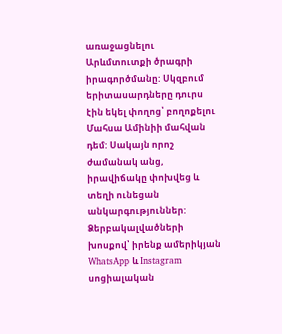առաջացնելու Արևմտուտքի ծրագրի իրագործմանը: Սկզբում երիտասարդները դուրս էին եկել փողոց՝ բողոքելու Մահսա Ամինիի մահվան դեմ: Սակայն որոշ ժամանակ անց, իրավիճակը փոխվեց և տեղի ունեցան անկարգություններ: Ձերբակալվածների խոսքով՝ իրենք ամերիկյան WhatsApp և Instagram սոցիալական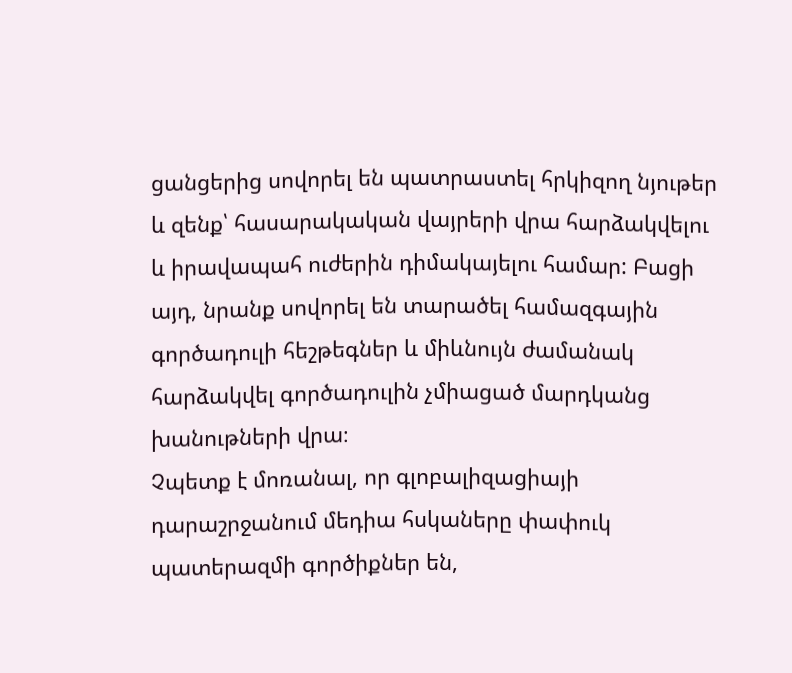ցանցերից սովորել են պատրաստել հրկիզող նյութեր և զենք՝ հասարակական վայրերի վրա հարձակվելու և իրավապահ ուժերին դիմակայելու համար: Բացի այդ, նրանք սովորել են տարածել համազգային գործադուլի հեշթեգներ և միևնույն ժամանակ հարձակվել գործադուլին չմիացած մարդկանց խանութների վրա։
Չպետք է մոռանալ, որ գլոբալիզացիայի դարաշրջանում մեդիա հսկաները փափուկ պատերազմի գործիքներ են,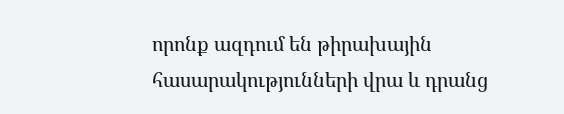որոնք ազդում են թիրախային հասարակությունների վրա և դրանց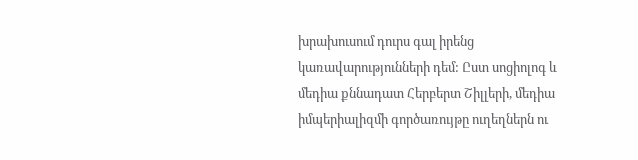խրախուսում դուրս գալ իրենց կառավարությունների դեմ: Ըստ սոցիոլոգ և մեդիա քննադատ Հերբերտ Շիլլերի, մեդիա իմպերիալիզմի գործառույթը ուղեղներն ու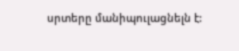սրտերը մանիպուլացնելն է: